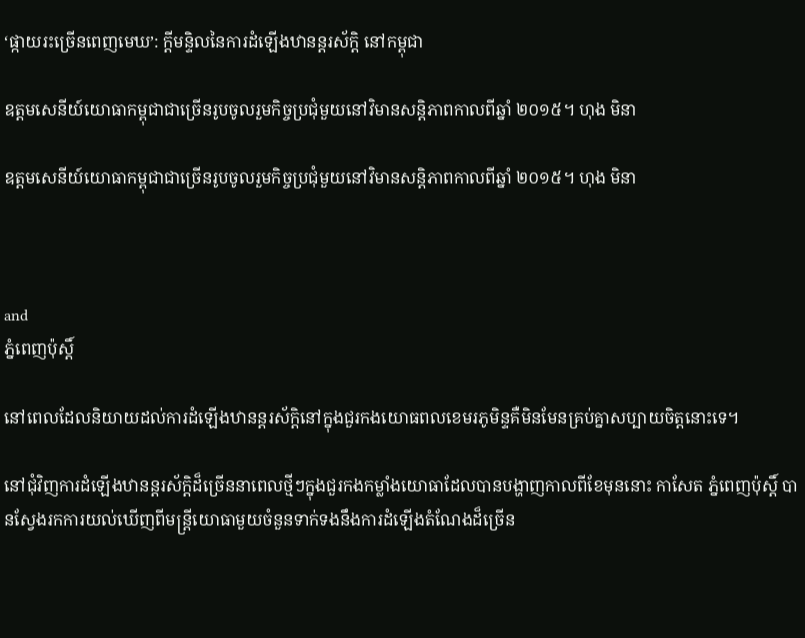‘ផ្កាយរះច្រើនពេញមេឃ’: ក្ដីមន្ទិលនៃការដំឡើងឋានន្តរស័ក្តិ នៅកម្ពុជា

ឧត្តមសេនីយ៍យោធាកម្ពុជាជាច្រើនរូបចូលរួមកិច្ចប្រជុំមួយនៅវិមានសន្ដិភាពកាលពីឆ្នាំ ២០១៥។ ហុង មិនា

ឧត្តមសេនីយ៍យោធាកម្ពុជាជាច្រើនរូបចូលរួមកិច្ចប្រជុំមួយនៅវិមានសន្ដិភាពកាលពីឆ្នាំ ២០១៥។ ហុង មិនា



and
ភ្នំពេញប៉ុស្តិ៍

នៅពេលដែលនិយាយដល់ការដំឡើងឋានន្តរស័ក្តិនៅក្នុងជួរកងយោធពលខេមរភូមិន្ទគឺមិនមែនគ្រប់គ្នាសប្បាយចិត្តនោះទេ។

នៅជុំវិញការដំឡើងឋានន្តរស័ក្តិដ៏ច្រើននាពេលថ្មីៗក្នុងជួរកងកម្លាំងយោធាដែលបានបង្ហាញកាលពីខែមុននោះ កាសែត ភ្នំពេញប៉ុស្តិ៍ បានស្វែងរកការយល់ឃើញពីមន្ត្រីយោធាមួយចំនួនទាក់ទងនឹងការដំឡើងតំណែងដ៏ច្រើន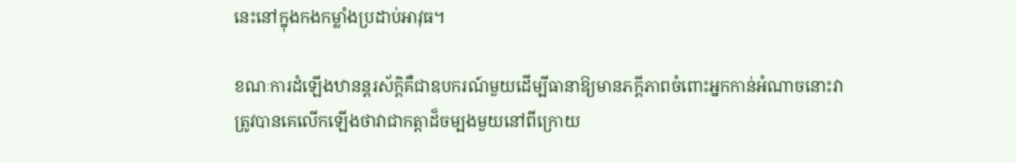នេះនៅក្នុងកងកម្លាំងប្រដាប់អាវុធ។

ខណៈការដំឡើងឋានន្តរស័ក្តិគឺជាឧបករណ៍មួយដើម្បីធានាឱ្យមានភក្ដីភាពចំពោះអ្នកកាន់អំណាចនោះវាត្រូវបានគេលើកឡើងថាវាជាកត្តាដ៏ចម្បងមួយនៅពីក្រោយ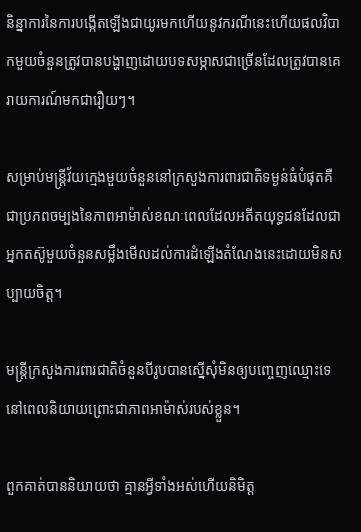និន្នាការនៃការបង្កើតឡើងជាយូរមកហើយនូវករណីនេះហើយផលវិបាកមួយចំនួនត្រូវបានបង្ហាញដោយបទសម្ភាសជាច្រើនដែលត្រូវបានគេរាយការណ៍មកជារឿយៗ។

សម្រាប់មន្ត្រីវ័យក្មេងមួយចំនួននៅក្រសួងការពារជាតិទម្ងន់ធំបំផុតគឺជាប្រភពចម្បងនៃភាពអាម៉ាស់ខណៈពេលដែលអតីតយុទ្ធជនដែលជាអ្នកតស៊ូមួយចំនួនសម្លឹងមើលដល់ការដំឡើងតំណែងនេះដោយមិនសប្បាយចិត្ត។

មន្ត្រីក្រសួងការពារជាតិចំនួនបីរូបបានស្នើសុំមិនឲ្យបញ្ចេញឈ្មោះទេ នៅពេលនិយាយព្រោះជាភាពអាម៉ាស់របស់ខ្លួន។

ពួកគាត់បាននិយាយថា គ្មានអ្វីទាំងអស់ហើយនិមិត្ត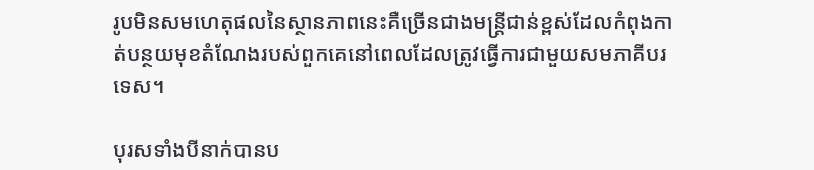រូបមិនសមហេតុផលនៃស្ថានភាពនេះគឺច្រើនជាងមន្ត្រីជាន់ខ្ពស់ដែលកំពុងកាត់បន្ថយមុខតំណែងរបស់ពួកគេនៅពេលដែលត្រូវធ្វើការជាមួយសមភាគីបរទេស។

បុរសទាំងបីនាក់បានប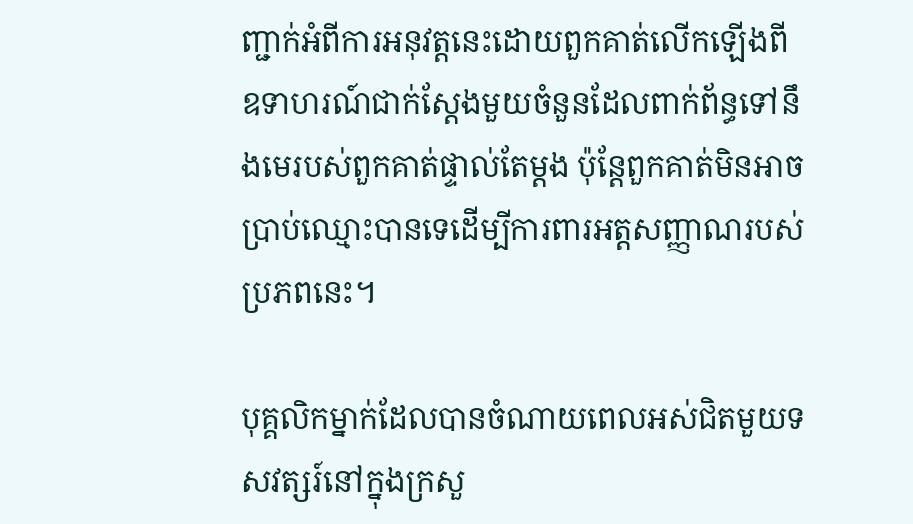ញ្ជាក់អំពីការអនុវត្តនេះដោយពួកគាត់លើកឡើងពីឧទាហរណ៍ជាក់ស្តែងមួយចំនួនដែលពាក់ព័ន្ធទៅនឹងមេរបស់ពួកគាត់ផ្ទាល់តែម្តង ប៉ុន្តែពួកគាត់មិនអាចប្រាប់ឈ្មោះបានទេដើម្បីការពារអត្តសញ្ញាណរបស់ប្រភពនេះ។

បុគ្គលិកម្នាក់ដែលបានចំណាយពេលអស់ជិតមួយទសវត្សរ៍នៅក្នុងក្រសួ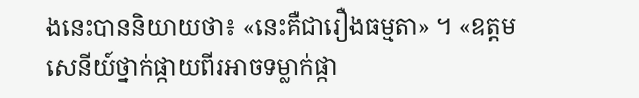ងនេះបាននិយាយថា៖ «នេះគឺជារឿងធម្មតា» ។ «ឧត្តមសេនីយ៍ថ្នាក់ផ្កាយពីរអាចទម្លាក់ផ្កា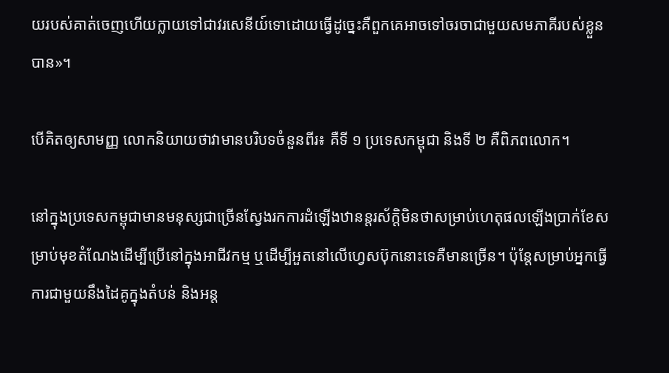យរបស់គាត់ចេញហើយក្លាយទៅជាវរសេនីយ៍ទោដោយធ្វើដូច្នេះគឺពួកគេអាចទៅចរចាជាមួយសមភាគីរបស់ខ្លួនបាន»។

បើគិតឲ្យសាមញ្ញ លោកនិយាយថាវាមានបរិបទចំនួនពីរ៖ គឺទី ១ ប្រទេសកម្ពុជា និងទី ២ គឺពិភពលោក។

នៅក្នុងប្រទេសកម្ពុជាមានមនុស្សជាច្រើនស្វែងរកការដំឡើងឋានន្តរស័ក្តិមិនថាសម្រាប់ហេតុផលឡើងប្រាក់ខែសម្រាប់មុខតំណែងដើម្បីប្រើនៅក្នុងអាជីវកម្ម ឬដើម្បីអួតនៅលើហ្វេសប៊ុកនោះទេគឺមានច្រើន។ ប៉ុន្តែសម្រាប់អ្នកធ្វើការជាមួយនឹងដៃគូក្នុងតំបន់ និងអន្ត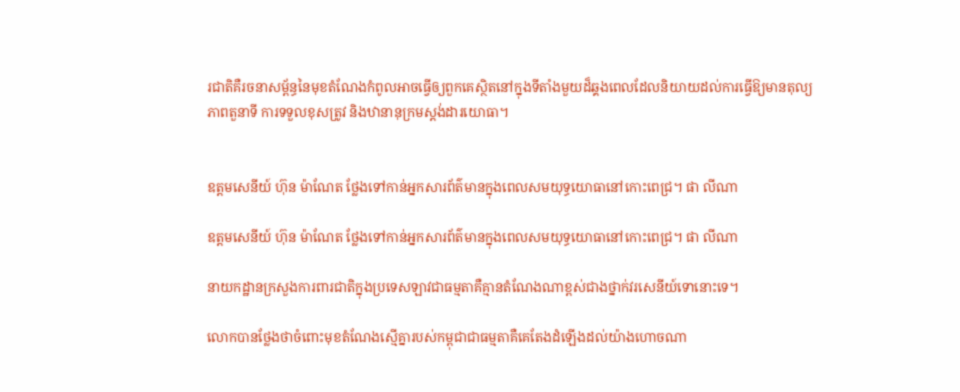រជាតិគឺរចនាសម្ព័ន្ធនៃមុខតំណែងកំពូលអាចធ្វើឲ្យពួកគេស្ថិតនៅក្នុងទីតាំងមួយដ៏ឆ្គងពេលដែលនិយាយដល់ការធ្វើឱ្យមានតុល្យភាពតួនាទី ការទទួលខុសត្រូវ និងឋានានុក្រមស្តង់ដារយោធា។


ឧត្តមសេនីយ៍ ហ៊ុន ម៉ាណែត ថ្លែងទៅកាន់អ្នកសារព័ត៌មានក្នុងពេលសមយុទ្ធយោធានៅកោះពេជ្រ។ ផា លីណា

ឧត្តមសេនីយ៍ ហ៊ុន ម៉ាណែត ថ្លែងទៅកាន់អ្នកសារព័ត៌មានក្នុងពេលសមយុទ្ធយោធានៅកោះពេជ្រ។ ផា លីណា

នាយកដ្ឋានក្រសួងការពារជាតិក្នុងប្រទេសឡាវជាធម្មតាគឺគ្មានតំណែងណាខ្ពស់ជាងថ្នាក់វរសេនីយ៍ទោនោះទេ។

លោកបានថ្លែងថាចំពោះមុខតំណែងស្មើគ្នារបស់កម្ពុជាជាធម្មតាគឺគេតែងដំឡើងដល់យ៉ាងហោចណា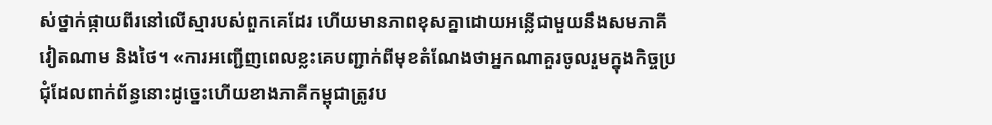ស់ថ្នាក់ផ្កាយពីរនៅលើស្មារបស់ពួកគេដែរ ហើយមានភាពខុសគ្នាដោយអន្លើជាមួយនឹងសមភាគីវៀតណាម និងថៃ។ «ការអញ្ជើញពេលខ្លះគេបញ្ជាក់ពីមុខតំណែងថាអ្នកណាគួរចូលរួមក្នុងកិច្ចប្រជុំដែលពាក់ព័ន្ធនោះដូច្នេះហើយខាងភាគីកម្ពុជាត្រូវប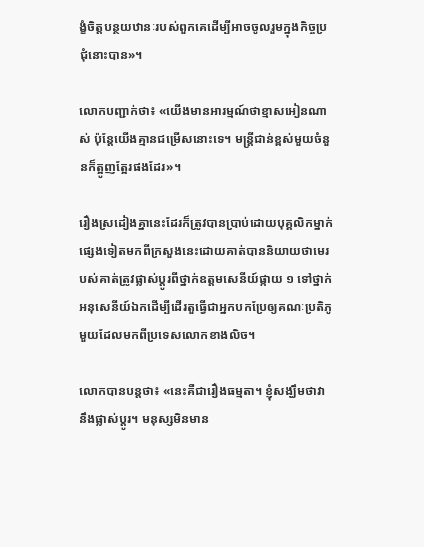ង្ខំចិត្តបន្ថយឋានៈរបស់ពួកគេដើម្បីអាចចូលរួមក្នុងកិច្ចប្រជុំនោះបាន»។

លោកបញ្ជាក់ថា៖ «យើងមានអារម្មណ៍ថាខ្មាសអៀនណាស់ ប៉ុន្តែយើងគ្មានជម្រើសនោះទេ។ មន្ត្រីជាន់ខ្ពស់មួយចំនួនក៏ត្អូញត្អែរផងដែរ»។

រឿងស្រដៀងគ្នានេះដែរក៏ត្រូវបានប្រាប់ដោយបុគ្គលិកម្នាក់ផ្សេងទៀតមកពីក្រសួងនេះដោយគាត់បាននិយាយថាមេរបស់គាត់ត្រូវផ្លាស់ប្តូរពីថ្នាក់ឧត្តមសេនីយ៍ផ្កាយ ១ ទៅថ្នាក់អនុសេនីយ៍ឯកដើម្បីដើរតួធ្វើជាអ្នកបកប្រែឲ្យគណៈប្រតិភូមួយដែលមកពីប្រទេសលោកខាងលិច។

លោកបានបន្តថា៖ «នេះគឺជារឿងធម្មតា។ ខ្ញុំសង្ឃឹមថាវានឹងផ្លាស់ប្តូរ។ មនុស្សមិនមាន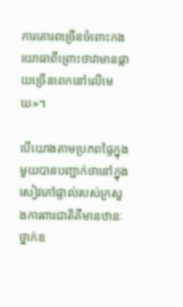ការគោរពច្រើនចំពោះកងយោធាពីព្រោះថាវាមានផ្កាយច្រើនពេកនៅលើមេឃ»។

បើយោងតាមប្រភពផ្ទៃក្នុងមួយបានបញ្ជាក់ថានៅក្នុងសៀវភៅផ្ទាល់របស់ក្រសួងការពារជាតិគឺមានឋានៈថ្នាក់ឧ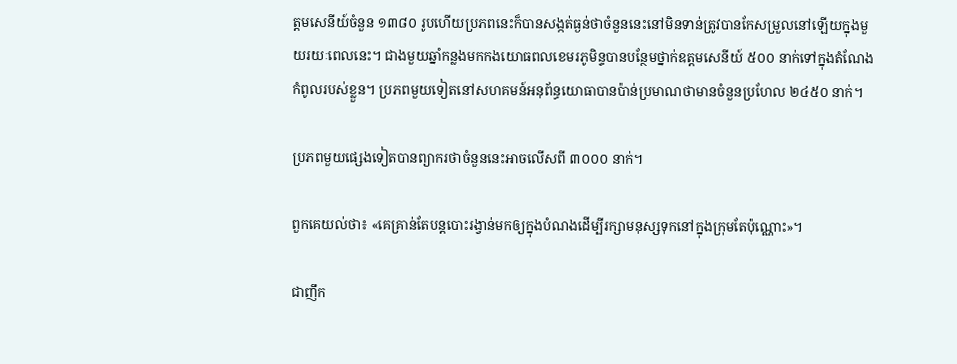ត្តមសេនីយ៍ចំនួន ១៣៨០ រូបហើយប្រភពនេះក៏បានសង្កត់ធ្ងន់ថាចំនួននេះនៅមិនទាន់ត្រូវបានកែសម្រួលនៅឡើយក្នុងមួយរយៈពេលនេះ។ ជាងមួយឆ្នាំកន្លងមកកងយោធពលខេមរភូមិន្ទបានបន្ថែមថ្នាក់ឧត្តមសេនីយ៍ ៥០០ នាក់ទៅក្នុងតំណែងកំពូលរបស់ខ្លួន។ ប្រភពមួយទៀតនៅសហគមន៍អនុព័ន្ធយោធាបានប៉ាន់ប្រមាណថាមានចំនួនប្រហែល ២៤៥០ នាក់។

ប្រភពមួយផ្សេងទៀតបានព្យាករថាចំនួននេះអាចលើសពី ៣០០០ នាក់។

ពួកគេយល់ថា៖ «គេគ្រាន់តែបន្តបោះរង្វាន់មកឲ្យក្នុងបំណងដើម្បីរក្សាមនុស្សទុកនៅក្នុងក្រុមតែប៉ុណ្ណោះ»។

ជាញឹក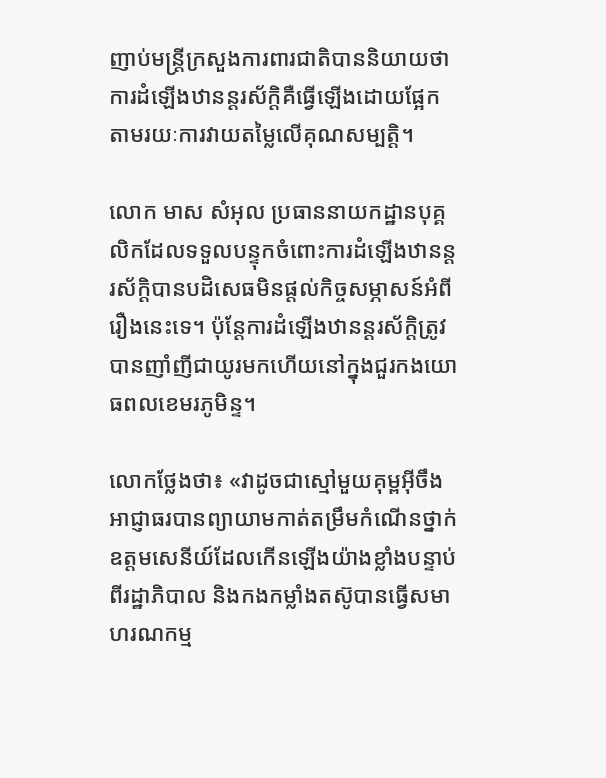ញាប់មន្ត្រីក្រសួងការពារជាតិបាននិយាយថាការដំឡើងឋានន្តរស័ក្តិគឺធ្វើឡើងដោយផ្អែកតាមរយៈការវាយតម្លៃលើគុណសម្បត្តិ។

លោក មាស សំអុល ប្រធាននាយកដ្ឋានបុគ្គលិកដែលទទួលបន្ទុកចំពោះការដំឡើងឋានន្តរស័ក្តិបានបដិសេធមិនផ្តល់កិច្ចសម្ភាសន៍អំពីរឿងនេះទេ។ ប៉ុន្តែការដំឡើងឋានន្តរស័ក្តិត្រូវបានញាំញីជាយូរមកហើយនៅក្នុងជួរកងយោធពលខេមរភូមិន្ទ។

លោកថ្លែងថា៖ «វាដូចជាស្មៅមួយគុម្ពអ៊ីចឹងអាជ្ញាធរបានព្យាយាមកាត់តម្រឹមកំណើនថ្នាក់ឧត្តមសេនីយ៍ដែលកើនឡើងយ៉ាងខ្លាំងបន្ទាប់ពីរដ្ឋាភិបាល និងកងកម្លាំងតស៊ូបានធ្វើសមាហរណកម្ម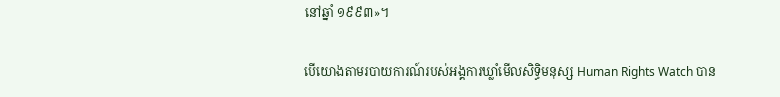នៅឆ្នាំ ១៩៩៣»។

បើយោងតាមរបាយការណ៍របស់អង្គការឃ្លាំមើលសិទិ្ធមនុស្ស Human Rights Watch បាន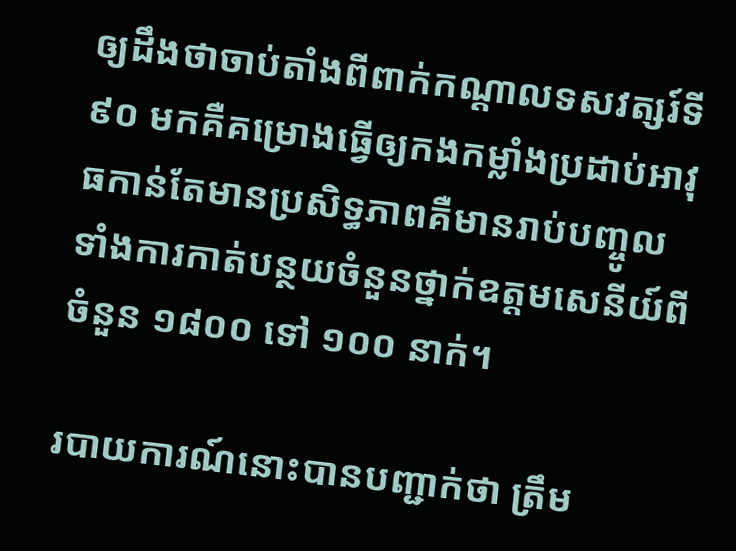ឲ្យដឹងថាចាប់តាំងពីពាក់កណ្តាលទសវត្សរ៍ទី ៩០ មកគឺគម្រោងធ្វើឲ្យកងកម្លាំងប្រដាប់អាវុធកាន់តែមានប្រសិទ្ធភាពគឺមានរាប់បញ្ចូលទាំងការកាត់បន្ថយចំនួនថ្នាក់ឧត្តមសេនីយ៍ពីចំនួន ១៨០០ ទៅ ១០០ នាក់។

របាយការណ៍នោះបានបញ្ជាក់ថា ត្រឹម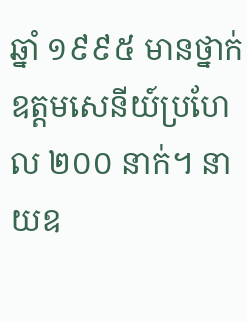ឆ្នាំ ១៩៩៥ មានថ្នាក់ឧត្តមសេនីយ៍ប្រហែល ២០០ នាក់។ នាយឧ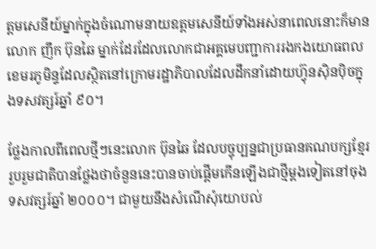ត្តមសេនីយ៍ម្នាក់ក្នុងចំណោមនាយឧត្តមសេនីយ៍ទាំងអស់នាពេលនោះក៏មានលោក ញឹក ប៊ុនឆៃ ម្នាក់ដែរដែលលោកជាអគ្គមេបញ្ជាការរងកងយោធពលខេមរភូមិន្ទដែលស្ថិតនៅក្រោមរដ្ឋាភិបាលដែលដឹកនាំដោយហ៊្វុនស៊ិនប៉ិចក្នុងទសវត្សរ៍ឆ្នាំ ៩០។

ថ្លែងកាលពីពេលថ្មីៗនេះលោក ប៊ុនឆៃ ដែលបច្ចុប្បន្នជាប្រធានគណបក្សខ្មែររួបរួមជាតិបានថ្លែងថាចំនួននេះបានចាប់ផ្តើមកើនឡើងជាថ្មីម្តងទៀតនៅចុងទសវត្សរ៍ឆ្នាំ ២០០០។ ជាមួយនឹងសំណើសុំយោបល់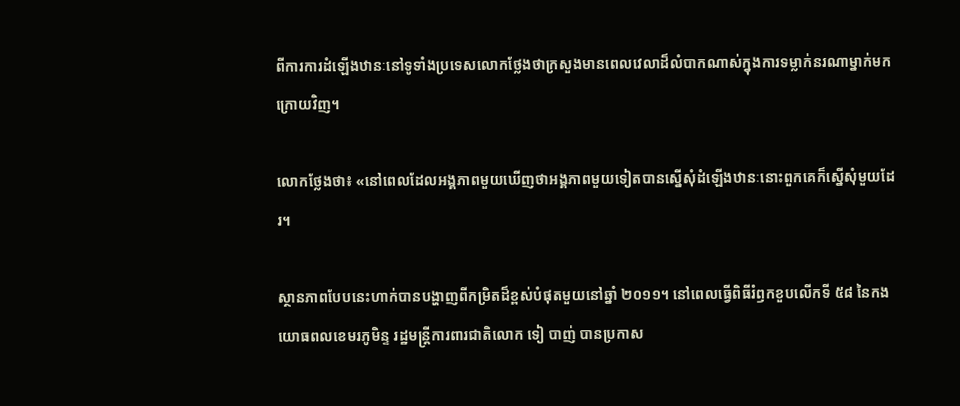ពីការការដំឡើងឋានៈនៅទូទាំងប្រទេសលោកថ្លែងថាក្រសួងមានពេលវេលាដ៏លំបាកណាស់ក្នុងការទម្លាក់នរណាម្នាក់មកក្រោយវិញ។

លោកថ្លែងថា៖ «នៅពេលដែលអង្គភាពមួយឃើញថាអង្គភាពមួយទៀតបានស្នើសុំដំឡើងឋានៈនោះពួកគេក៏ស្នើសុំមួយដែរ។

ស្ថានភាពបែបនេះហាក់បានបង្ហាញពីកម្រិតដ៏ខ្ពស់បំផុតមួយនៅឆ្នាំ ២០១១។ នៅពេលធ្វើពិធីរំឭកខួបលើកទី ៥៨ នៃកងយោធពលខេមរភូមិន្ទ រដ្ឋមន្ត្រីការពារជាតិលោក ទៀ បាញ់ បានប្រកាស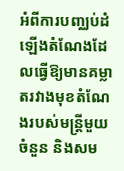អំពីការបញ្ឈប់ដំឡើងតំណែងដែលធ្វើឱ្យមានគម្លាតរវាងមុខតំណែងរបស់មន្ត្រីមួយចំនួន និងសម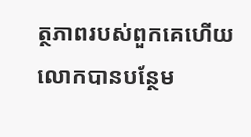ត្ថភាពរបស់ពួកគេហើយលោកបានបន្ថែម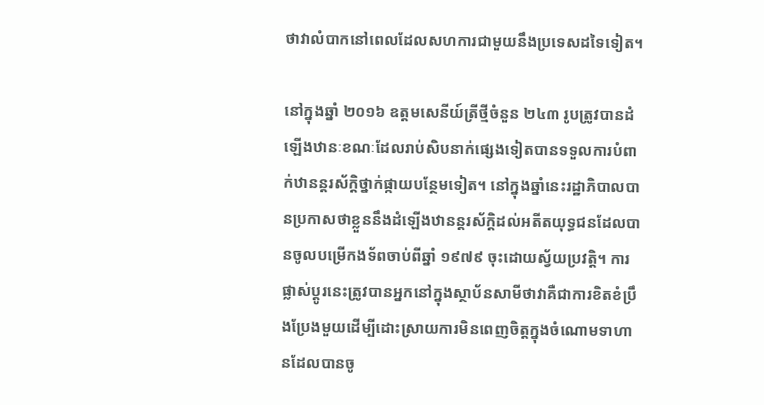ថាវាលំបាកនៅពេលដែលសហការជាមួយនឹងប្រទេសដទៃទៀត។

នៅក្នុងឆ្នាំ ២០១៦ ឧត្តមសេនីយ៍ត្រីថ្មីចំនួន ២៤៣ រូបត្រូវបានដំឡើងឋានៈខណៈដែលរាប់សិបនាក់ផ្សេងទៀតបានទទួលការបំពាក់ឋានន្តរស័ក្តិថ្នាក់ផ្កាយបន្ថែមទៀត។ នៅក្នុងឆ្នាំនេះរដ្ឋាភិបាលបានប្រកាសថាខ្លួននឹងដំឡើងឋានន្តរស័ក្តិដល់អតីតយុទ្ធជនដែលបានចូលបម្រើកងទ័ពចាប់ពីឆ្នាំ ១៩៧៩ ចុះដោយស្វ័យប្រវត្តិ។ ការផ្លាស់ប្តូរនេះត្រូវបានអ្នកនៅក្នុងស្ថាប័នសាមីថាវាគឺជាការខិតខំប្រឹងប្រែងមួយដើម្បីដោះស្រាយការមិនពេញចិត្តក្នុងចំណោមទាហានដែលបានចូ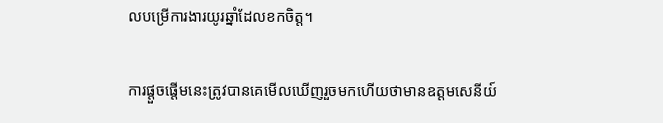លបម្រើការងារយូរឆ្នាំដែលខកចិត្ត។

ការផ្តួចផ្តើមនេះត្រូវបានគេមើលឃើញរួចមកហើយថាមានឧត្តមសេនីយ៍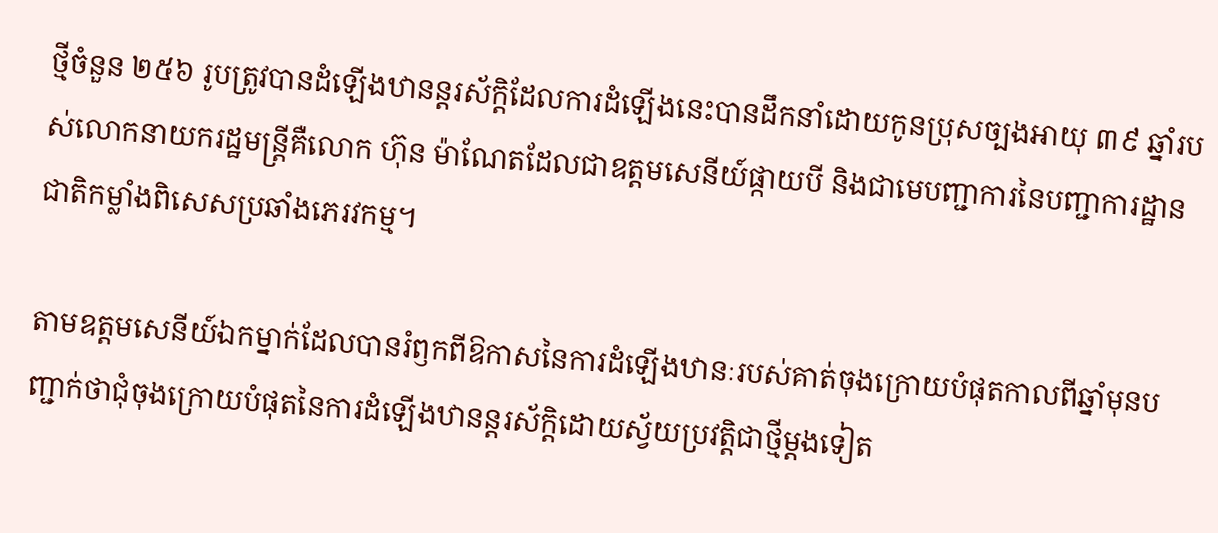ថ្មីចំនួន ២៥៦ រូបត្រូវបានដំឡើងឋានន្តរស័ក្តិដែលការដំឡើងនេះបានដឹកនាំដោយកូនប្រុសច្បងអាយុ ៣៩ ឆ្នាំរបស់លោកនាយករដ្ឋមន្ត្រីគឺលោក ហ៊ុន ម៉ាណែតដែលជាឧត្តមសេនីយ៍ផ្កាយបី និងជាមេបញ្ជាការនៃបញ្ជាការដ្ឋានជាតិកម្លាំងពិសេសប្រឆាំងភេរវកម្ម។

តាមឧត្តមសេនីយ៍ឯកម្នាក់ដែលបានរំឭកពីឱកាសនៃការដំឡើងឋានៈរបស់គាត់ចុងក្រោយបំផុតកាលពីឆ្នាំមុនបញ្ជាក់ថាជុំចុងក្រោយបំផុតនៃការដំឡើងឋានន្តរស័ក្តិដោយស្វ័យប្រវត្តិជាថ្មីម្តងទៀត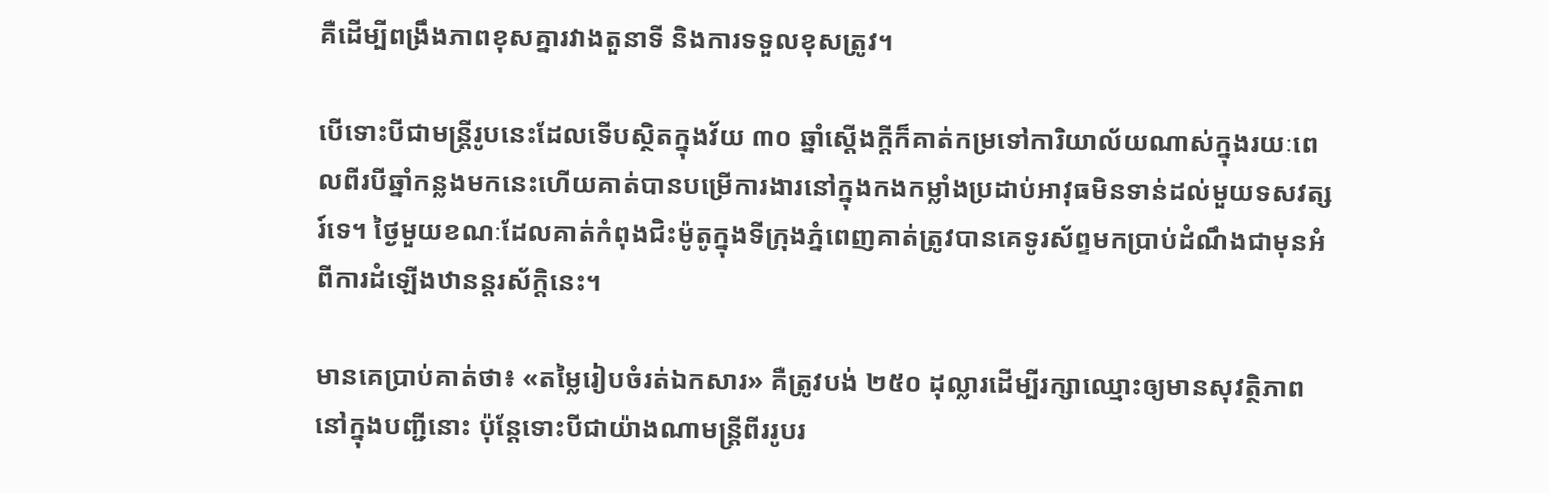គឺដើម្បីពង្រឹងភាពខុសគ្នារវាងតួនាទី និងការទទួលខុសត្រូវ។

បើទោះបីជាមន្ត្រីរូបនេះដែលទើបស្ថិតក្នុងវ័យ ៣០ ឆ្នាំស្តើងក្តីក៏គាត់កម្រទៅការិយាល័យណាស់ក្នុងរយៈពេលពីរបីឆ្នាំកន្លងមកនេះហើយគាត់បានបម្រើការងារនៅក្នុងកងកម្លាំងប្រដាប់អាវុធមិនទាន់ដល់មួយទសវត្សរ៍ទេ។ ថ្ងៃមួយខណៈដែលគាត់កំពុងជិះម៉ូតូក្នុងទីក្រុងភ្នំពេញគាត់ត្រូវបានគេទូរស័ព្ទមកប្រាប់ដំណឹងជាមុនអំពីការដំឡើងឋានន្តរស័ក្តិនេះ។

មានគេប្រាប់គាត់ថា៖ «តម្លៃរៀបចំរត់ឯកសារ» គឺត្រូវបង់ ២៥០ ដុល្លារដើម្បីរក្សាឈ្មោះឲ្យមានសុវត្ថិភាពនៅក្នុងបញ្ជីនោះ ប៉ុន្តែទោះបីជាយ៉ាងណាមន្ត្រីពីររូបរ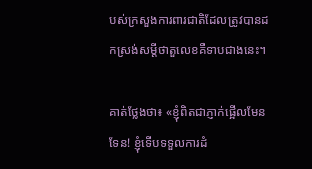បស់ក្រសួងការពារជាតិដែលត្រូវបានដកស្រង់សម្តីថាតួលេខគឺទាបជាងនេះ។

គាត់ថ្លែងថា៖ «ខ្ញុំពិតជាភ្ញាក់ផ្អើលមែនទែន! ខ្ញុំទើបទទួលការដំ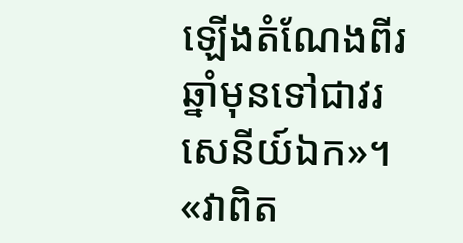ឡើងតំណែងពីរឆ្នាំមុនទៅជាវរសេនីយ៍ឯក»។ «វាពិត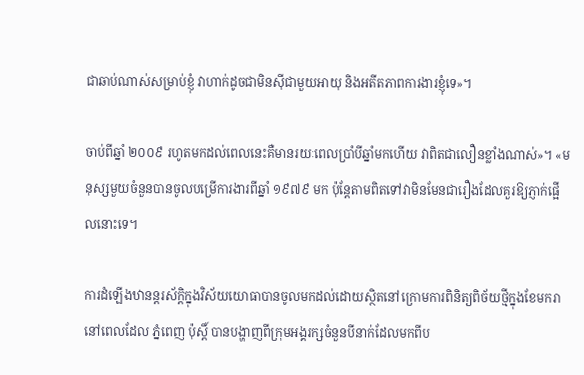ជាឆាប់ណាស់សម្រាប់ខ្ញុំ វាហាក់ដូចជាមិនស៊ីជាមួយអាយុ និងអតីតភាពការងារខ្ញុំទេ»។

ចាប់ពីឆ្នាំ ២០០៩ រហូតមកដល់ពេលនេះគឺមានរយៈពេលប្រាំបីឆ្នាំមកហើយ វាពិតជាលឿនខ្លាំងណាស់»។ «មនុស្សមួយចំនួនបានចូលបម្រើការងារពីឆ្នាំ ១៩៧៩ មក ប៉ុន្តែតាមពិតទៅវាមិនមែនជារឿងដែលគួរឱ្យភ្ញាក់ផ្អើលនោះទេ។

ការដំឡើងឋានន្តរស័ក្តិក្នុងវិស័យយោធាបានចូលមកដល់ដោយស្ថិតនៅក្រោមការពិនិត្យពិច័យថ្មីក្នុងខែមករា នៅពេលដែល ភ្នំពេញ ប៉ុស្តិ៍ បានបង្ហាញពីក្រុមអង្គរក្សចំនួនបីនាក់ដែលមកពីប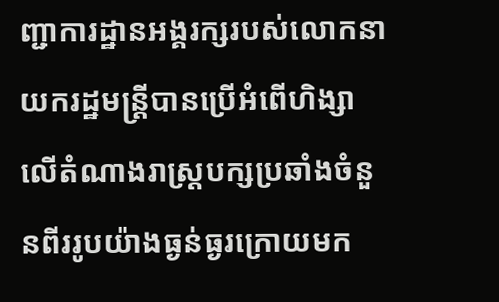ញ្ជាការដ្ឋានអង្គរក្សរបស់លោកនាយករដ្ឋមន្ត្រីបានប្រើអំពើហិង្សាលើតំណាងរាស្រ្តបក្សប្រឆាំងចំនួនពីររូបយ៉ាងធ្ងន់ធ្ងរក្រោយមក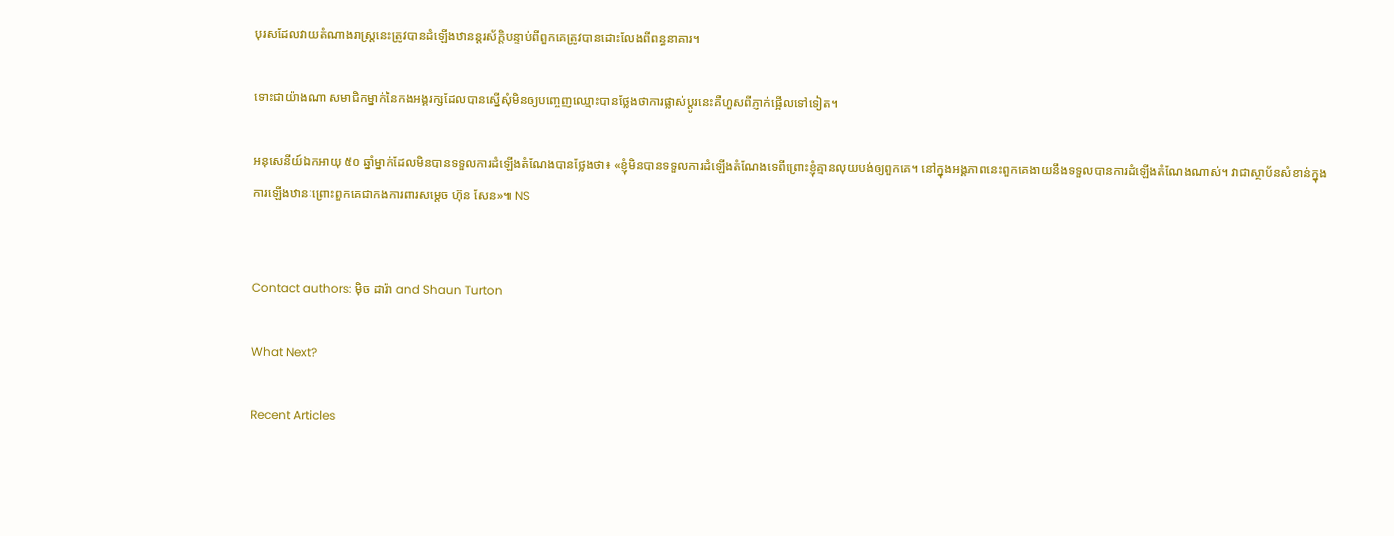បុរសដែលវាយតំណាងរាស្រ្តនេះត្រូវបានដំឡើងឋានន្តរស័ក្តិបន្ទាប់ពីពួកគេត្រូវបានដោះលែងពីពន្ធនាគារ។

ទោះជាយ៉ាងណា សមាជិកម្នាក់នៃកងអង្គរក្សដែលបានស្នើសុំមិនឲ្យបញ្ចេញឈ្មោះបានថ្លែងថាការផ្លាស់ប្តូរនេះគឺហួសពីភ្ញាក់ផ្អើលទៅទៀត។

អនុសេនីយ៍ឯកអាយុ ៥០ ឆ្នាំម្នាក់ដែលមិនបានទទួលការដំឡើងតំណែងបានថ្លែងថា៖ «ខ្ញុំមិនបានទទួលការដំឡើងតំណែងទេពីព្រោះខ្ញុំគ្មានលុយបង់ឲ្យពួកគេ។ នៅក្នុងអង្គភាពនេះពួកគេងាយនឹងទទួលបានការដំឡើងតំណែងណាស់។ វាជាស្ថាប័នសំខាន់ក្នុងការឡើងឋានៈព្រោះពួកគេជាកងការពារសម្តេច ហ៊ុន សែន»៕ NS


Contact authors: ម៉ិច ដារ៉ា and Shaun Turton

What Next?

Recent Articles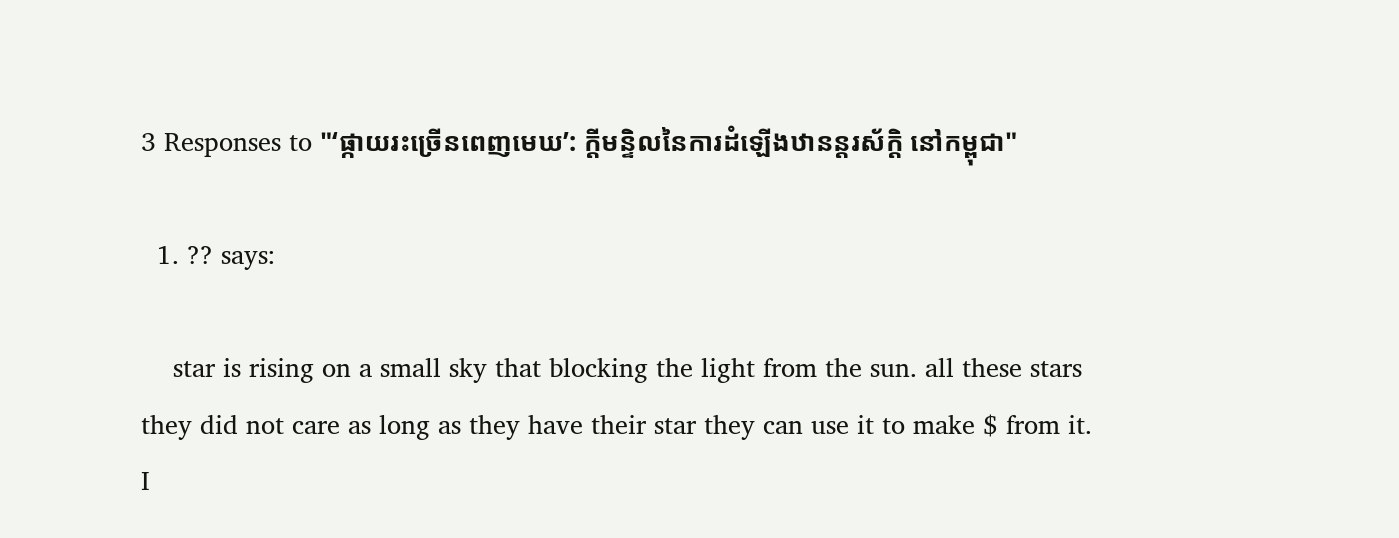3 Responses to "‘ផ្កាយរះច្រើនពេញមេឃ’: ក្ដីមន្ទិលនៃការដំឡើងឋានន្តរស័ក្តិ នៅកម្ពុជា"

  1. ?? says:

    star is rising on a small sky that blocking the light from the sun. all these stars they did not care as long as they have their star they can use it to make $ from it. I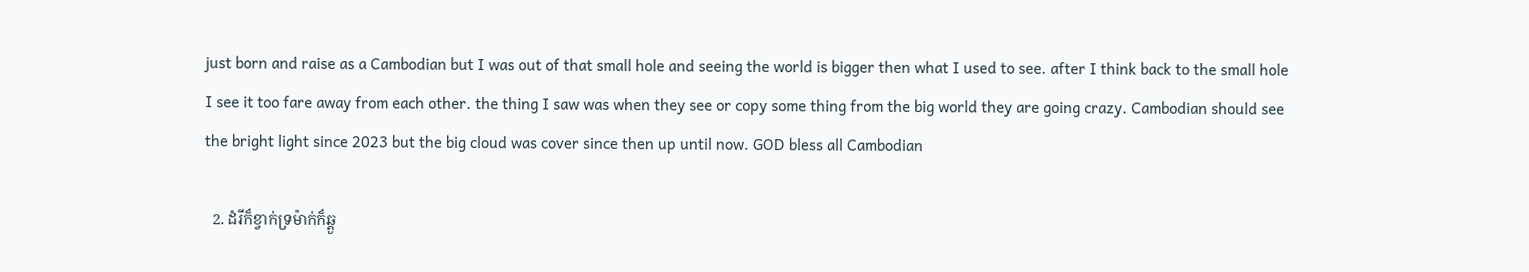just born and raise as a Cambodian but I was out of that small hole and seeing the world is bigger then what I used to see. after I think back to the small hole I see it too fare away from each other. the thing I saw was when they see or copy some thing from the big world they are going crazy. Cambodian should see the bright light since 2023 but the big cloud was cover since then up until now. GOD bless all Cambodian

  2. ដំរីក៏ខ្វាក់ទ្រម៉ាក់ក៏ឆ្គួ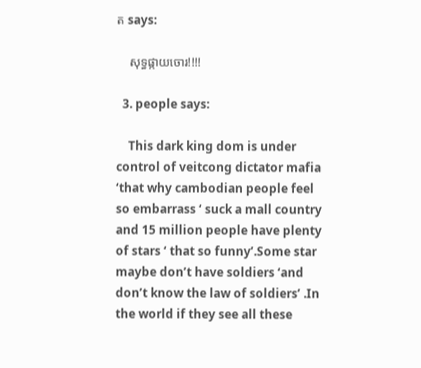ត says:

    សុទ្ធផ្កាយចោរ!!!!

  3. people says:

    This dark king dom is under control of veitcong dictator mafia ‘that why cambodian people feel so embarrass ‘ suck a mall country and 15 million people have plenty of stars ‘ that so funny’.Some star maybe don’t have soldiers ‘and don’t know the law of soldiers’ .In the world if they see all these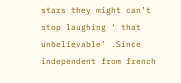stars they might can’t stop laughing ‘ that unbelievable’ .Since independent from french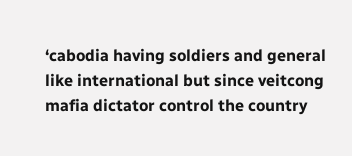‘cabodia having soldiers and general like international but since veitcong mafia dictator control the country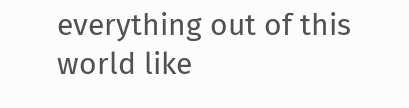everything out of this world like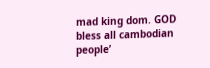mad king dom. GOD bless all cambodian people’